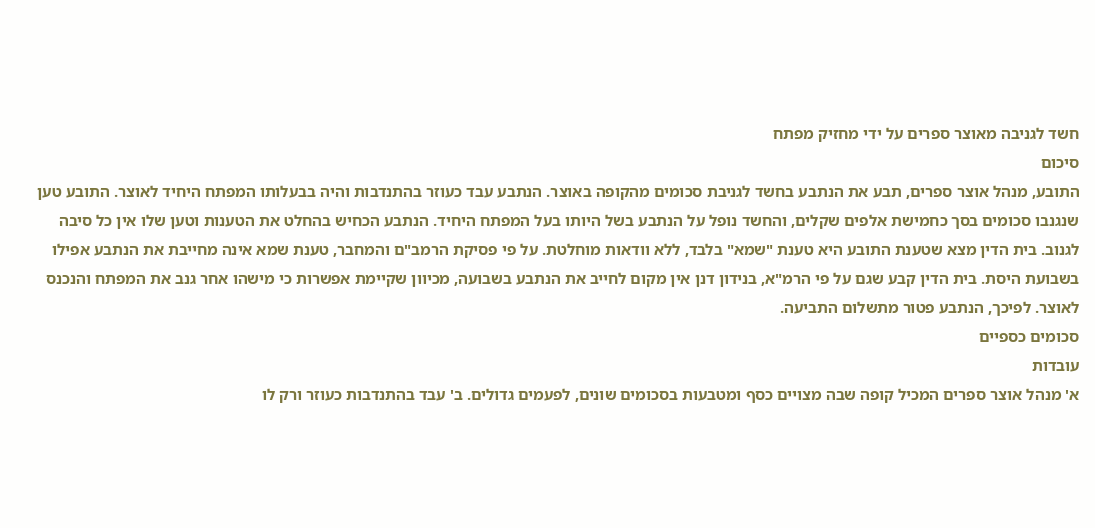חשד לגניבה מאוצר ספרים על ידי מחזיק מפתח
סיכום
התובע, מנהל אוצר ספרים, תבע את הנתבע בחשד לגניבת סכומים מהקופה באוצר. הנתבע עבד כעוזר בהתנדבות והיה בבעלותו המפתח היחיד לאוצר. התובע טען שנגנבו סכומים בסך כחמישת אלפים שקלים, והחשד נופל על הנתבע בשל היותו בעל המפתח היחיד. הנתבע הכחיש בהחלט את הטענות וטען שלו אין כל סיבה לגנוב. בית הדין מצא שטענת התובע היא טענת "שמא" בלבד, ללא וודאות מוחלטת. על פי פסיקת הרמב"ם והמחבר, טענת שמא אינה מחייבת את הנתבע אפילו בשבועת היסת. בית הדין קבע שגם על פי הרמ"א, בנידון דנן אין מקום לחייב את הנתבע בשבועה, מכיוון שקיימת אפשרות כי מישהו אחר גנב את המפתח והנכנס לאוצר. לפיכך, הנתבע פטור מתשלום התביעה.
סכומים כספיים
עובדות
א' מנהל אוצר ספרים המכיל קופה שבה מצויים כסף ומטבעות בסכומים שונים, לפעמים גדולים. ב' עבד בהתנדבות כעוזר ורק לו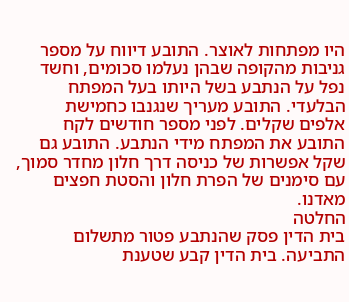היו מפתחות לאוצר. התובע דיווח על מספר גניבות מהקופה שבהן נעלמו סכומים, וחשד נפל על הנתבע בשל היותו בעל המפתח הבלעדי. התובע מעריך שנגנבו כחמישת אלפים שקלים. לפני מספר חודשים לקח התובע את המפתח מידי הנתבע. התובע גם שקל אפשרות של כניסה דרך חלון מחדר סמוך, עם סימנים של הפרת חלון והסטת חפצים מאדנו.
החלטה
בית הדין פסק שהנתבע פטור מתשלום התביעה. בית הדין קבע שטענת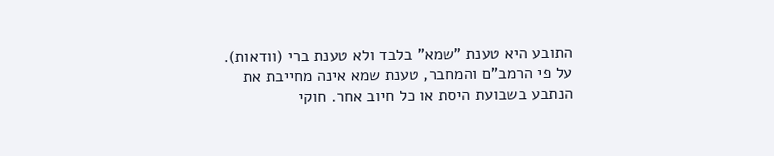התובע היא טענת "שמא" בלבד ולא טענת ברי (וודאות). על פי הרמב"ם והמחבר, טענת שמא אינה מחייבת את הנתבע בשבועת היסת או כל חיוב אחר. חוקי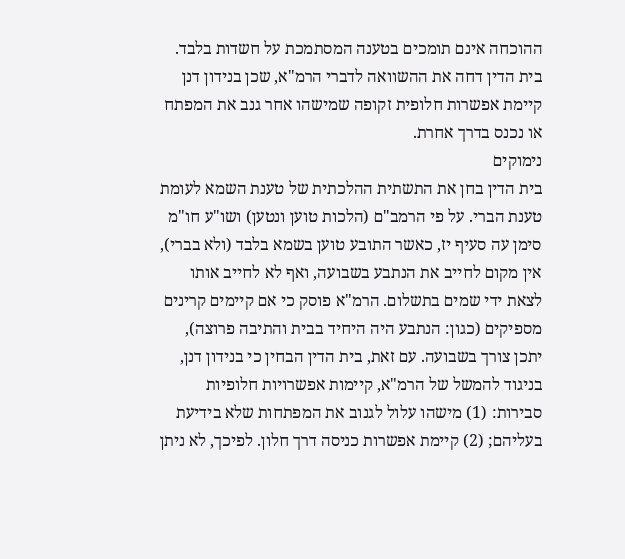ההוכחה אינם תומכים בטענה המסתמכת על חשדות בלבד. בית הדין דחה את ההשוואה לדברי הרמ"א, שכן בנידון דנן קיימת אפשרות חלופית זקופה שמישהו אחר גנב את המפתח או נכנס בדרך אחרת.
נימוקים
בית הדין בחן את התשתית ההלכתית של טענת השמא לעומת טענת הברי. על פי הרמב"ם (הלכות טוען ונטען) ושו"ע חו"מ סימן עה סעיף יז, כאשר התובע טוען בשמא בלבד (ולא בברי), אין מקום לחייב את הנתבע בשבועה, ואף לא לחייב אותו לצאת ידי שמים בתשלום. הרמ"א פוסק כי אם קיימים קרינים מספיקים (כגון: הנתבע היה היחיד בבית והתיבה פרוצה), יתכן צורך בשבועה. עם זאת, בית הדין הבחין כי בנידון דנן, בניגוד להמשל של הרמ"א, קיימות אפשרויות חלופיות סבירות: (1) מישהו עלול לגנוב את המפתחות שלא בידיעת בעליהם; (2) קיימת אפשרות כניסה דרך חלון. לפיכך, לא ניתן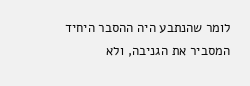לומר שהנתבע היה ההסבר היחיד המסביר את הגניבה, ולא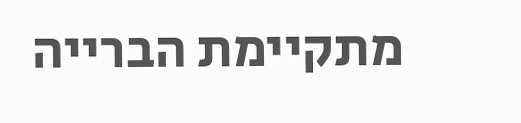מתקיימת הברייה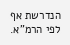הנדרשת אף לפי הרמ"א.